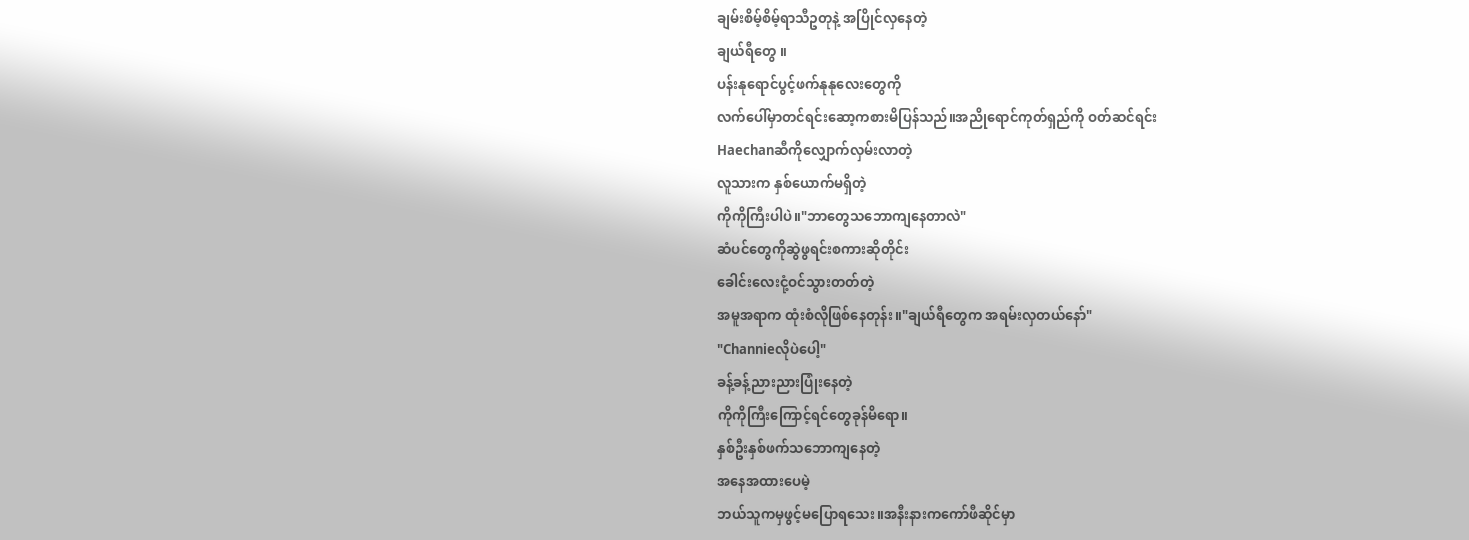ချမ်းစိမ့်စိမ့်ရာသီဥတုနဲ့ အပြိုင်လှနေတဲ့
ချယ်ရီတွေ ။
ပန်းနုရောင်ပွင့်ဖက်နုနုလေးတွေကို
လက်ပေါ်မှာတင်ရင်းဆော့ကစားမိပြန်သည်။အညိုရောင်ကုတ်ရှည်ကို ဝတ်ဆင်ရင်း
Haechanဆီကိုလျှောက်လှမ်းလာတဲ့
လူသားက နှစ်ယောက်မရှိတဲ့
ကိုကိုကြီးပါပဲ။"ဘာတွေသဘောကျနေတာလဲ"
ဆံပင်တွေကိုဆွဲဖွရင်းစကားဆိုတိုင်း
ခေါင်းလေးငုံ့ဝင်သွားတတ်တဲ့
အမူအရာက ထုံးစံလိုဖြစ်နေတုန်း။"ချယ်ရီတွေက အရမ်းလှတယ်နော်"
"Channieလိုပဲပေါ့"
ခန့်ခန့်ညားညားပြုံးနေတဲ့
ကိုကိုကြီးကြောင့်ရင်တွေခုန်မိရော။
နှစ်ဦးနှစ်ဖက်သဘောကျနေတဲ့
အနေအထားပေမဲ့
ဘယ်သူကမှဖွင့်မပြောရသေး။အနီးနားကကော်ဖီဆိုင်မှာ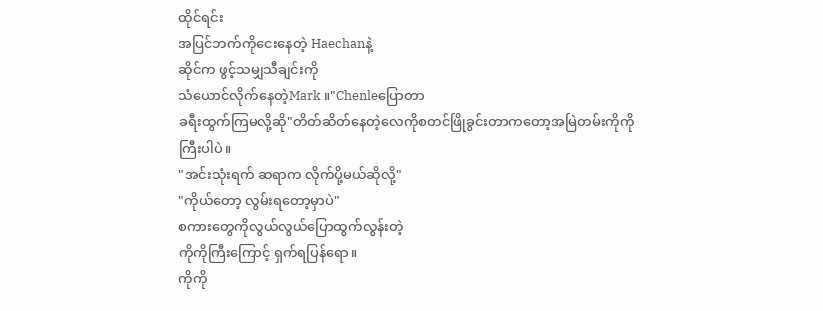ထိုင်ရင်း
အပြင်ဘက်ကိုငေးနေတဲ့ Haechanနဲ့
ဆိုင်က ဖွင့်သမျှသီချင်းကို
သံယောင်လိုက်နေတဲ့Mark ။"Chenleပြောတာ
ခရီးထွက်ကြမလို့ဆို"တိတ်ဆိတ်နေတဲ့လေကိုစတင်ဖြိုခွင်းတာကတော့အမြဲတမ်းကိုကိုကြီးပါပဲ။
"အင်းသုံးရက် ဆရာက လိုက်ပို့မယ်ဆိုလို့"
"ကိုယ်တော့ လွမ်းရတော့မှာပဲ"
စကားတွေကိုလွယ်လွယ်ပြောထွက်လွန်းတဲ့
ကိုကိုကြီးကြောင့် ရှက်ရပြန်ရော။
ကိုကို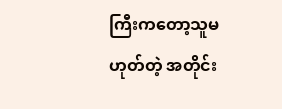ကြီးကတော့သူမဟုတ်တဲ့ အတိုင်း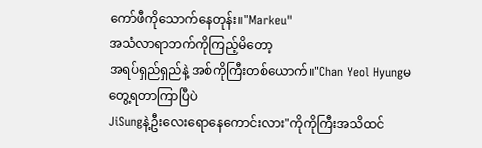ကော်ဖီကိုသောက်နေတုန်း။"Markeu"
အသံလာရာဘက်ကိုကြည့်မိတော့
အရပ်ရှည်ရှည်နဲ့ အစ်ကိုကြီးတစ်ယောက်။"Chan Yeol Hyungမတွေ့ရတာကြာပြီပဲ
JiSungနဲ့ဦးလေးရောနေကောင်းလား"ကိုကိုကြီးအသိထင်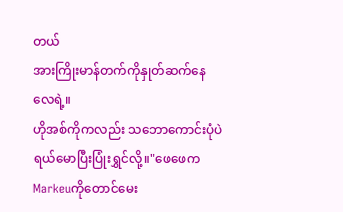တယ်
အားကြိုးမာန်တက်ကိုနှုတ်ဆက်နေလေရဲ့။
ဟိုအစ်ကိုကလည်း သဘောကောင်းပုံပဲ
ရယ်မောပြီးပြုံးရွှင်လို့။"ဖေဖေက Markeuကိုတောင်မေး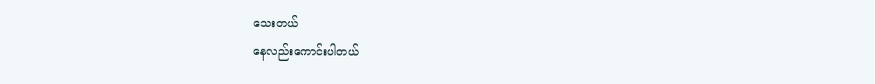သေးတယ်
နေလည်းကောင်းပါတယ်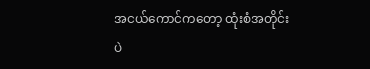အငယ်ကောင်ကတော့ ထုံးစံအတိုင်းပဲ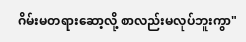ဂိမ်းမတရားဆော့လို့ စာလည်းမလုပ်ဘူးကွာ"